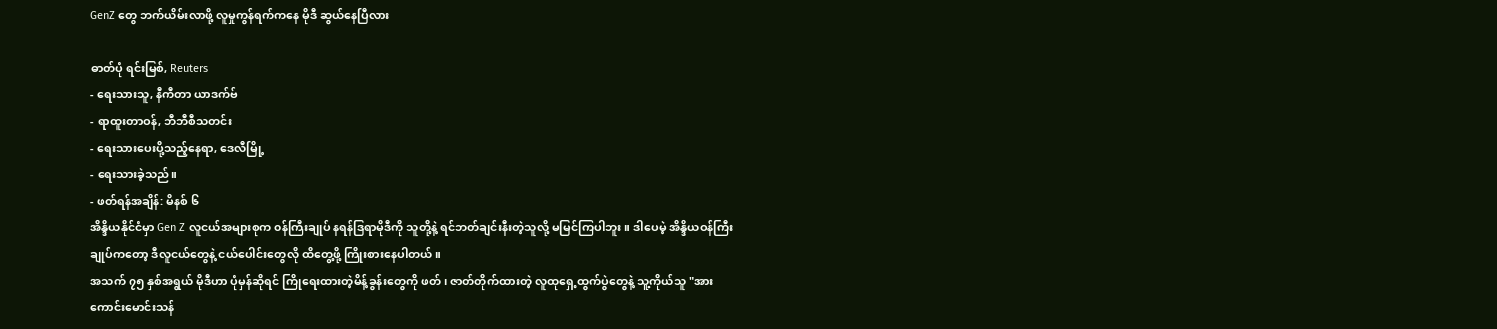GenZ တွေ ဘက်ယိမ်းလာဖို့ လူမှုကွန်ရက်ကနေ မိုဒီ ဆွယ်နေပြီလား

ဓာတ်ပုံ ရင်းမြစ်, Reuters
- ရေးသားသူ, နီကီတာ ယာဒက်ဗ်
- ရာထူးတာဝန်, ဘီဘီစီသတင်း
- ရေးသားပေးပို့သည့်နေရာ, ဒေလီမြို့
- ရေးသားခဲ့သည်။
- ဖတ်ရန်အချိန်: မိနစ် ၆
အိန္ဒိယနိုင်ငံမှာ Gen Z လူငယ်အများစုက ၀န်ကြီးချုပ် နရန်ဒြရာမိုဒီကို သူတို့နဲ့ ရင်ဘတ်ချင်းနီးတဲ့သူလို့ မမြင်ကြပါဘူး။ ဒါပေမဲ့ အိန္ဒိယဝန်ကြီးချုပ်ကတော့ ဒီလူငယ်တွေနဲ့ ငယ်ပေါင်းတွေလို ထိတွေ့ဖို့ ကြိုးစားနေပါတယ်။
အသက် ၇၅ နှစ်အရွယ် မိုဒီဟာ ပုံမှန်ဆိုရင် ကြိုရေးထားတဲ့မိန့်ခွန်းတွေကို ဖတ်၊ ဇာတ်တိုက်ထားတဲ့ လူထုရှေ့ထွက်ပွဲတွေနဲ့ သူ့ကိုယ်သူ "အားကောင်းမောင်းသန်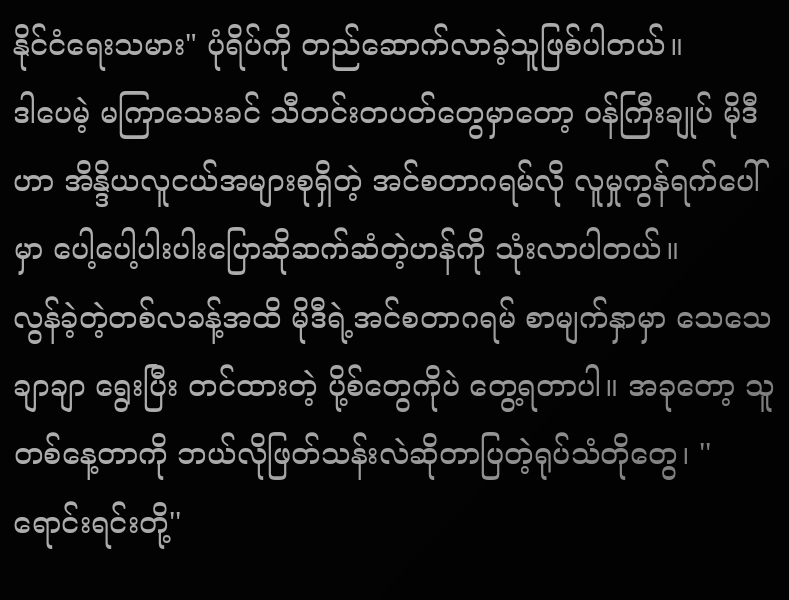နိုင်ငံရေးသမား" ပုံရိပ်ကို တည်ဆောက်လာခဲ့သူဖြစ်ပါတယ်။
ဒါပေမဲ့ မကြာသေးခင် သီတင်းတပတ်တွေမှာတော့ ၀န်ကြီးချုပ် မိုဒီဟာ အိန္ဒိယလူငယ်အများစုရှိတဲ့ အင်စတာဂရမ်လို လူမှုကွန်ရက်ပေါ်မှာ ပေါ့ပေါ့ပါးပါးပြောဆိုဆက်ဆံတဲ့ဟန်ကို သုံးလာပါတယ်။
လွန်ခဲ့တဲ့တစ်လခန့်အထိ မိုဒီရဲ့အင်စတာဂရမ် စာမျက်နှာမှာ သေသေချာချာ ရွေးပြီး တင်ထားတဲ့ ပို့စ်တွေကိုပဲ တွေ့ရတာပါ။ အခုတော့ သူ တစ်နေ့တာကို ဘယ်လိုဖြတ်သန်းလဲဆိုတာပြတဲ့ရုပ်သံတိုတွေ၊ ''ရောင်းရင်းတို့''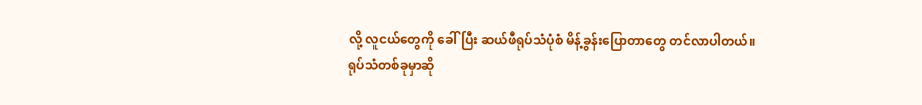လို့ လူငယ်တွေကို ခေါ်ပြီး ဆယ်ဖီရုပ်သံပုံစံ မိန့်ခွန်းပြောတာတွေ တင်လာပါတယ်။
ရုပ်သံတစ်ခုမှာဆို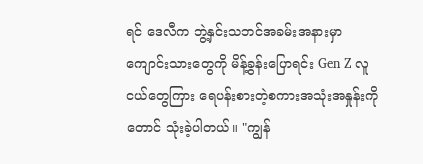ရင် ဒေလီက ဘွဲ့နှင်းသဘင်အခမ်းအနားမှာ ကျောင်းသားတွေကို မိန့်ခွန်းပြောရင်း Gen Z လူငယ်တွေကြား ရေပန်းစားတဲ့စကားအသုံးအနှုန်းကိုတောင် သုံးခဲ့ပါတယ်။ "ကျွန်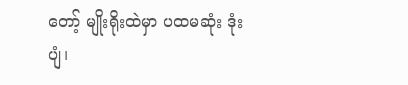တော့် မျိုးရိုးထဲမှာ ပထမဆုံး ဒုံးပျံ၊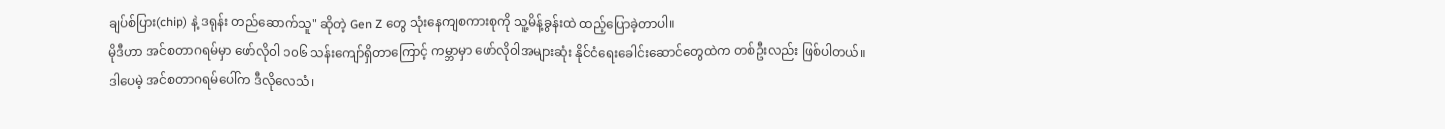ချပ်စ်ပြား(chip) နဲ့ ဒရုန်း တည်ဆောက်သူ" ဆိုတဲ့ Gen Z တွေ သုံးနေကျစကားစုကို သူ့မိန့်ခွန်းထဲ ထည့်ပြောခဲ့တာပါ။
မိုဒီဟာ အင်စတာဂရမ်မှာ ဖော်လို၀ါ ၁၀၆ သန်းကျော်ရှိတာကြောင့် ကမ္ဘာမှာ ဖော်လို၀ါအများဆုံး နိုင်ငံရေးခေါင်းဆောင်တွေထဲက တစ်ဦးလည်း ဖြစ်ပါတယ်။
ဒါပေမဲ့ အင်စတာဂရမ်ပေါ်က ဒီလိုလေသံ၊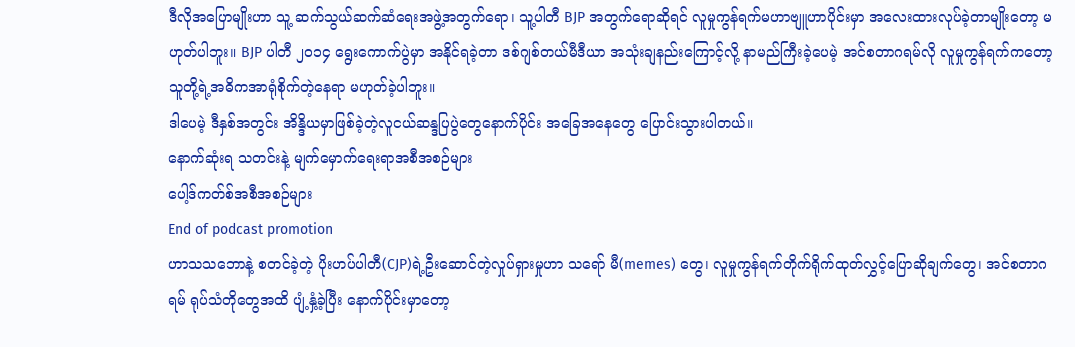ဒီလိုအပြောမျိုးဟာ သူ့ ဆက်သွယ်ဆက်ဆံရေးအဖွဲ့အတွက်ရော၊ သူ့ပါတီ BJP အတွက်ရောဆိုရင် လူမှုကွန်ရက်မဟာဗျူဟာပိုင်းမှာ အလေးထားလုပ်ခဲ့တာမျိုးတော့ မဟုတ်ပါဘူး။ BJP ပါတီ ၂၀၁၄ ရွေးကောက်ပွဲမှာ အနိုင်ရခဲ့တာ ဒစ်ဂျစ်တယ်မီဒီယာ အသုံးချနည်းကြောင့်လို့ နာမည်ကြီးခဲ့ပေမဲ့ အင်စတာဂရမ်လို လူမှုကွန်ရက်ကတော့ သူတို့ရဲ့အဓိကအာရုံစိုက်တဲ့နေရာ မဟုတ်ခဲ့ပါဘူး။
ဒါပေမဲ့ ဒီနှစ်အတွင်း အိန္ဒိယမှာဖြစ်ခဲ့တဲ့လူငယ်ဆန္ဒပြပွဲတွေနောက်ပိုင်း အခြေအနေတွေ ပြောင်းသွားပါတယ်။
နောက်ဆုံးရ သတင်းနဲ့ မျက်မှောက်ရေးရာအစီအစဉ်များ
ပေါ့ဒ်ကတ်စ်အစီအစဉ်များ
End of podcast promotion
ဟာသသဘောနဲ့ စတင်ခဲ့တဲ့ ပိုးဟပ်ပါတီ(CJP)ရဲ့ဦးဆောင်တဲ့လှုပ်ရှားမှုဟာ သရော် မီ(memes) တွေ၊ လူမှုကွန်ရက်တိုက်ရိုက်ထုတ်လွှင့်ပြောဆိုချက်တွေ၊ အင်စတာဂရမ် ရုပ်သံတိုတွေအထိ ပျံ့နှံ့ခဲ့ပြီး နောက်ပိုင်းမှာတော့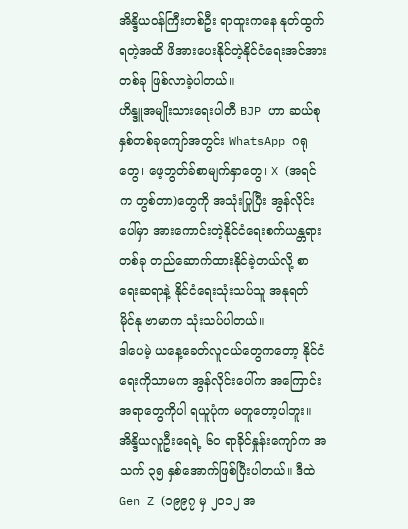အိန္ဒိယဝန်ကြီးတစ်ဦး ရာထူးကနေ နုတ်ထွက်ရတဲ့အထိ ဖိအားပေးနိုင်တဲ့နိုင်ငံရေးအင်အားတစ်ခု ဖြစ်လာခဲ့ပါတယ်။
ဟိန္ဒူအမျိုးသားရေးပါတီ BJP ဟာ ဆယ်စုနှစ်တစ်ခုကျော်အတွင်း WhatsApp ဂရုတွေ၊ ဖေ့ဘွတ်ခ်စာမျက်နှာတွေ၊ X (အရင်က တွစ်တာ)တွေကို အသုံးပြုပြီး အွန်လိုင်းပေါ်မှာ အားကောင်းတဲ့နိုင်ငံရေးစက်ယန္တရားတစ်ခု တည်ဆောက်ထားနိုင်ခဲ့တယ်လို့ စာရေးဆရာနဲ့ နိုင်ငံရေးသုံးသပ်သူ အနုရတ် မိုင်နု ဗာမာက သုံးသပ်ပါတယ်။
ဒါပေမဲ့ ယနေ့ခေတ်လူငယ်တွေကတော့ နိုင်ငံရေးကိုသာမက အွန်လိုင်းပေါ်က အကြောင်းအရာတွေကိုပါ ရယူပုံက မတူတော့ပါဘူး။
အိန္ဒိယလူဦးရေရဲ့ ၆၀ ရာခိုင်နှုန်းကျော်က အသက် ၃၅ နှစ်အောက်ဖြစ်ပြီးပါတယ်။ ဒီထဲ Gen Z (၁၉၉၇ မှ ၂၀၁၂ အ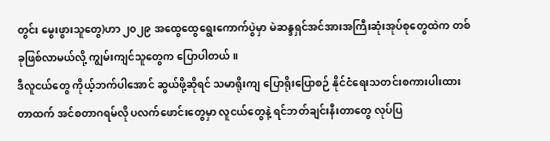တွင်း မွေးဖွားသူတွေ)ဟာ ၂၀၂၉ အထွေထွေရွေးကောက်ပွဲမှာ မဲဆန္ဒရှင်အင်အားအကြီးဆုံးအုပ်စုတွေထဲက တစ်ခုဖြစ်လာမယ်လို့ ကျွမ်းကျင်သူတွေက ပြောပါတယ်။
ဒီလူငယ်တွေ ကိုယ့်ဘက်ပါအောင် ဆွယ်ဖို့ဆိုရင် သမာရိုးကျ ပြောရိုးပြောစဉ် နိုင်ငံရေးသတင်းစကားပါးထားတာထက် အင်စတာဂရမ်လို ပလက်ဖောင်းတွေမှာ လူငယ်တွေနဲ့ ရင်ဘတ်ချင်းနီးတာတွေ လုပ်ပြ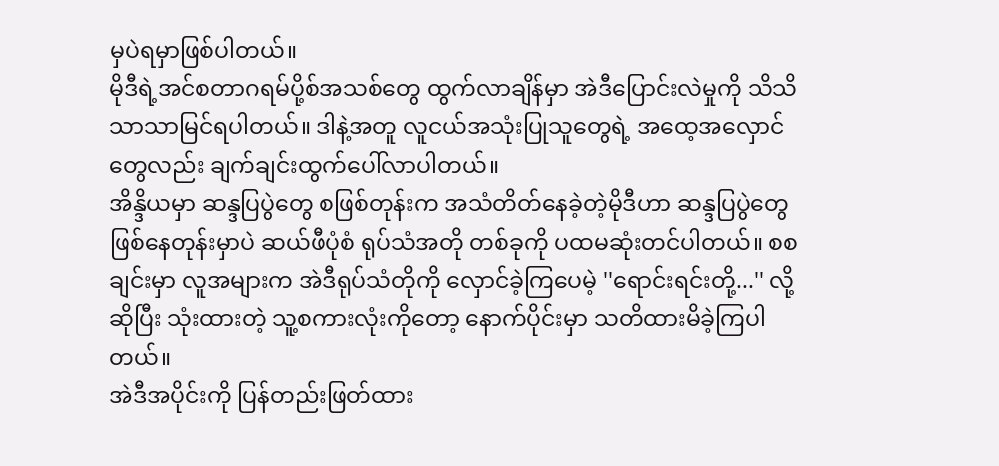မှပဲရမှာဖြစ်ပါတယ်။
မိုဒီရဲ့အင်စတာဂရမ်ပို့စ်အသစ်တွေ ထွက်လာချိန်မှာ အဲဒီပြောင်းလဲမှုကို သိသိသာသာမြင်ရပါတယ်။ ဒါနဲ့အတူ လူငယ်အသုံးပြုသူတွေရဲ့ အထေ့အလှောင်တွေလည်း ချက်ချင်းထွက်ပေါ်လာပါတယ်။
အိန္ဒိယမှာ ဆန္ဒပြပွဲတွေ စဖြစ်တုန်းက အသံတိတ်နေခဲ့တဲ့မိုဒီဟာ ဆန္ဒပြပွဲတွေဖြစ်နေတုန်းမှာပဲ ဆယ်ဖီပုံစံ ရုပ်သံအတို တစ်ခုကို ပထမဆုံးတင်ပါတယ်။ စစချင်းမှာ လူအများက အဲဒီရုပ်သံတိုကို လှောင်ခဲ့ကြပေမဲ့ ''ရောင်းရင်းတို့...'' လို့ဆိုပြီး သုံးထားတဲ့ သူ့စကားလုံးကိုတော့ နောက်ပိုင်းမှာ သတိထားမိခဲ့ကြပါတယ်။
အဲဒီအပိုင်းကို ပြန်တည်းဖြတ်ထား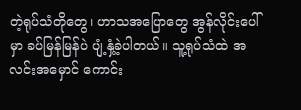တဲ့ရုပ်သံတိုတွေ၊ ဟာသအပြောတွေ အွန်လိုင်းပေါ်မှာ ခပ်မြန်မြန်ပဲ ပျံ့နှံ့ခဲ့ပါတယ်။ သူ့ရုပ်သံထဲ အလင်းအမှောင် ကောင်း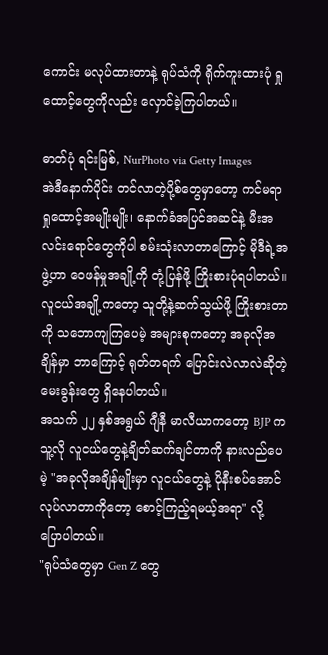ကောင်း မလုပ်ထားတာနဲ့ ရုပ်သံကို ရိုက်ကူးထားပုံ ရှုထောင့်တွေကိုလည်း လှောင်ခဲ့ကြပါတယ်။

ဓာတ်ပုံ ရင်းမြစ်, NurPhoto via Getty Images
အဲဒီနောက်ပိုင်း တင်လာတဲ့ပို့စ်တွေမှာတော့ ကင်မရာရှုထောင့်အမျိုးမျိုး၊ နောက်ခံအပြင်အဆင်နဲ့ မီးအလင်းရောင်တွေကိုပါ စမ်းသုံးလာတာကြောင့် မိုဒီရဲ့အဖွဲ့ဟာ ၀ေဖန်မှုအချို့ကို တုံ့ပြန်ဖို့ ကြိုးစားပုံရပါတယ်။
လူငယ်အချို့ကတော့ သူတို့နဲ့ဆက်သွယ်ဖို့ ကြိုးစားတာကို သဘောကျကြပေမဲ့ အများစုကတော့ အခုလိုအချိန်မှာ ဘာကြောင့် ရုတ်တရက် ပြောင်းလဲလာလဲဆိုတဲ့မေးခွန်းတွေ ရှိနေပါတယ်။
အသက် ၂၂ နှစ်အရွယ် ဂျီနီ မာလီယာကတော့ BJP က သူ့လို လူငယ်တွေနဲ့ချိတ်ဆက်ချင်တာကို နားလည်ပေမဲ့ "အခုလိုအချိန်မျိုးမှာ လူငယ်တွေနဲ့ ပိုနီးစပ်အောင် လုပ်လာတာကိုတော့ စောင့်ကြည့်ရမယ့်အရာ" လို့ ပြောပါတယ်။
"ရုပ်သံတွေမှာ Gen Z တွေ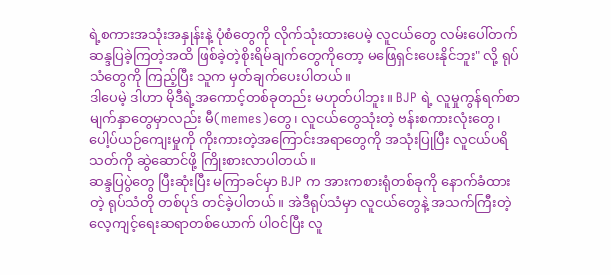ရဲ့စကားအသုံးအနှုန်းနဲ့ ပုံစံတွေကို လိုက်သုံးထားပေမဲ့ လူငယ်တွေ လမ်းပေါ်တက် ဆန္ဒပြခဲ့ကြတဲ့အထိ ဖြစ်ခဲ့တဲ့စိုးရိမ်ချက်တွေကိုတော့ မဖြေရှင်းပေးနိုင်ဘူး" လို့ ရုပ်သံတွေကို ကြည့်ပြီး သူက မှတ်ချက်ပေးပါတယ်။
ဒါပေမဲ့ ဒါဟာ မိုဒီရဲ့အကောင့်တစ်ခုတည်း မဟုတ်ပါဘူး။ BJP ရဲ့ လူမှုကွန်ရက်စာမျက်နှာတွေမှာလည်း မီ(memes)တွေ၊ လူငယ်တွေသုံးတဲ့ ဗန်းစကားလုံးတွေ၊ ပေါ့ပ်ယဉ်ကျေးမှုကို ကိုးကားတဲ့အကြောင်းအရာတွေကို အသုံးပြုပြီး လူငယ်ပရိသတ်ကို ဆွဲဆောင်ဖို့ ကြိုးစားလာပါတယ်။
ဆန္ဒပြပွဲတွေ ပြီးဆုံးပြီး မကြာခင်မှာ BJP က အားကစားရုံတစ်ခုကို နောက်ခံထားတဲ့ ရုပ်သံတို တစ်ပုဒ် တင်ခဲ့ပါတယ်။ အဲဒီရုပ်သံမှာ လူငယ်တွေနဲ့ အသက်ကြီးတဲ့လေ့ကျင့်ရေးဆရာတစ်ယောက် ပါဝင်ပြီး လူ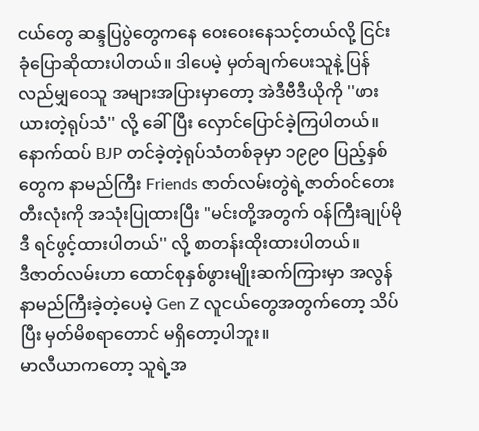ငယ်တွေ ဆန္ဒပြပွဲတွေကနေ ဝေးဝေးနေသင့်တယ်လို့ ငြင်းခုံပြောဆိုထားပါတယ်။ ဒါပေမဲ့ မှတ်ချက်ပေးသူနဲ့ ပြန်လည်မျှ၀ေသူ အများအပြားမှာတော့ အဲဒီဗီဒီယိုကို ''ဖားယားတဲ့ရုပ်သံ'' လို့ ခေါ်ပြီး လှောင်ပြောင်ခဲ့ကြပါတယ်။
နောက်ထပ် BJP တင်ခဲ့တဲ့ရုပ်သံတစ်ခုမှာ ၁၉၉၀ ပြည့်နှစ်တွေက နာမည်ကြီး Friends ဇာတ်လမ်းတွဲရဲ့ဇာတ်၀င်တေး တီးလုံးကို အသုံးပြုထားပြီး "မင်းတို့အတွက် ၀န်ကြီးချုပ်မိုဒီ ရင်ဖွင့်ထားပါတယ်'' လို့ စာတန်းထိုးထားပါတယ်။
ဒီဇာတ်လမ်းဟာ ထောင်စုနှစ်ဖွားမျိုးဆက်ကြားမှာ အလွန်နာမည်ကြီးခဲ့တဲ့ပေမဲ့ Gen Z လူငယ်တွေအတွက်တော့ သိပ်ပြီး မှတ်မိစရာတောင် မရှိတော့ပါဘူး။
မာလီယာကတော့ သူရဲ့အ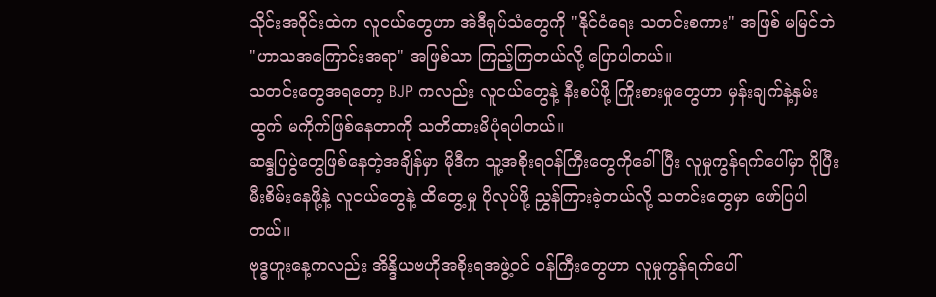သိုင်းအဝိုင်းထဲက လူငယ်တွေဟာ အဲဒီရုပ်သံတွေကို "နိုင်ငံရေး သတင်းစကား" အဖြစ် မမြင်ဘဲ "ဟာသအကြောင်းအရာ" အဖြစ်သာ ကြည့်ကြတယ်လို့ ပြောပါတယ်။
သတင်းတွေအရတော့ BJP ကလည်း လူငယ်တွေနဲ့ နီးစပ်ဖို့ ကြိုးစားမှုတွေဟာ မှန်းချက်နဲ့နှမ်းထွက် မကိုက်ဖြစ်နေတာကို သတိထားမိပုံရပါတယ်။
ဆန္ဒပြပွဲတွေဖြစ်နေတဲ့အချိန်မှာ မိုဒီက သူ့အစိုးရ၀န်ကြီးတွေကိုခေါ်ပြီး လူမှုကွန်ရက်ပေါ်မှာ ပိုပြီး မီးစိမ်းနေဖို့နဲ့ လူငယ်တွေနဲ့ ထိတွေ့မှု ပိုလုပ်ဖို့ ညွှန်ကြားခဲ့တယ်လို့ သတင်းတွေမှာ ဖော်ပြပါတယ်။
ဗုဒ္ဓဟူးနေ့ကလည်း အိန္ဒိယဗဟိုအစိုးရအဖွဲ့၀င် ဝန်ကြီးတွေဟာ လူမှုကွန်ရက်ပေါ်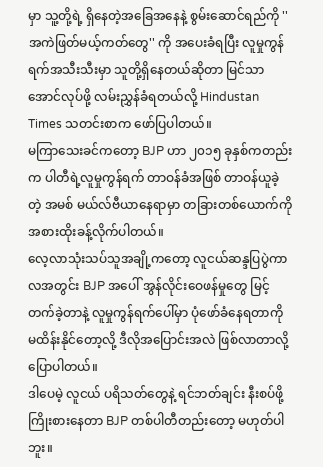မှာ သူ့တို့ရဲ့ ရှိနေတဲ့အခြေအနေနဲ့ စွမ်းဆောင်ရည်ကို ''အကဲဖြတ်မယ့်ကတ်တွေ'' ကို အပေးခံရပြီး လူမှုကွန်ရက်အသီးသီးမှာ သူတို့ရှိနေတယ်ဆိုတာ မြင်သာအောင်လုပ်ဖို့ လမ်းညွှန်ခံရတယ်လို့ Hindustan Times သတင်းစာက ဖော်ပြပါတယ်။
မကြာသေးခင်ကတော့ BJP ဟာ ၂၀၁၅ ခုနှစ်ကတည်းက ပါတီရဲ့လူမှုကွန်ရက် တာဝန်ခံအဖြစ် တာဝန်ယူခဲ့တဲ့ အမစ် မယ်လ်ဗီယာနေရာမှာ တခြားတစ်ယောက်ကို အစားထိုးခန့်လိုက်ပါတယ်။
လေ့လာသုံးသပ်သူအချို့ကတော့ လူငယ်ဆန္ဒပြပွဲကာလအတွင်း BJP အပေါ် အွန်လိုင်းဝေဖန်မှုတွေ မြင့်တက်ခဲ့တာနဲ့ လူမှုကွန်ရက်ပေါ်မှာ ပုံဖော်ခံနေရတာကို မထိန်းနိုင်တော့လို့ ဒီလိုအပြောင်းအလဲ ဖြစ်လာတာလို့ပြောပါတယ်။
ဒါပေမဲ့ လူငယ် ပရိသတ်တွေနဲ့ ရင်ဘတ်ချင်း နီးစပ်ဖို့ ကြိုးစားနေတာ BJP တစ်ပါတီတည်းတော့ မဟုတ်ပါဘူး။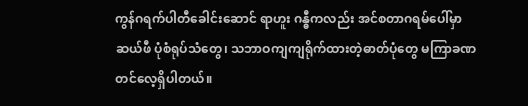ကွန်ဂရက်ပါတီခေါင်းဆောင် ရာဟူး ဂန္ဓီကလည်း အင်စတာဂရမ်ပေါ်မှာ ဆယ်ဖီ ပုံစံရုပ်သံတွေ၊ သဘာဝကျကျရိုက်ထားတဲ့ဓာတ်ပုံတွေ မကြာခဏ တင်လေ့ရှိပါတယ်။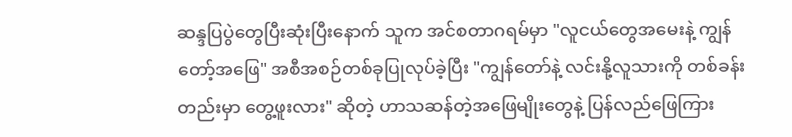ဆန္ဒပြပွဲတွေပြီးဆုံးပြီးနောက် သူက အင်စတာဂရမ်မှာ "လူငယ်တွေအမေးနဲ့ ကျွန်တော့်အဖြေ" အစီအစဉ်တစ်ခုပြုလုပ်ခဲ့ပြီး "ကျွန်တော်နဲ့ လင်းနို့လူသားကို တစ်ခန်းတည်းမှာ တွေ့ဖူးလား" ဆိုတဲ့ ဟာသဆန်တဲ့အဖြေမျိုးတွေနဲ့ ပြန်လည်ဖြေကြား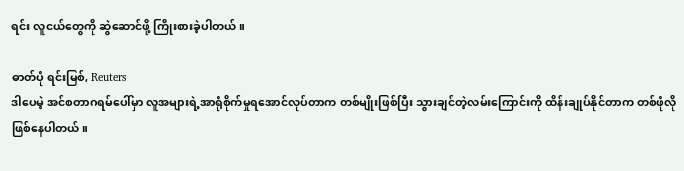ရင်း လူငယ်တွေကို ဆွဲဆောင်ဖို့ ကြိုးစားခဲ့ပါတယ်။

ဓာတ်ပုံ ရင်းမြစ်, Reuters
ဒါပေမဲ့ အင်စတာဂရမ်ပေါ်မှာ လူအများရဲ့အာရုံစိုက်မှုရအောင်လုပ်တာက တစ်မျိုးဖြစ်ပြီး သွားချင်တဲ့လမ်းကြောင်းကို ထိန်းချုပ်နိုင်တာက တစ်ဖုံလို ဖြစ်နေပါတယ်။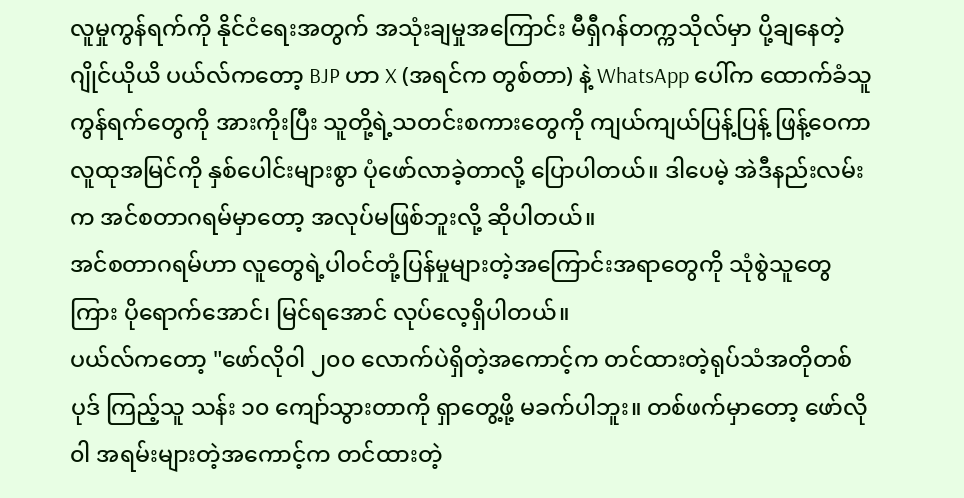လူမှုကွန်ရက်ကို နိုင်ငံရေးအတွက် အသုံးချမှုအကြောင်း မီရှီဂန်တက္ကသိုလ်မှာ ပို့ချနေတဲ့ ဂျိုင်ယိုယိ ပယ်လ်ကတော့ BJP ဟာ X (အရင်က တွစ်တာ) နဲ့ WhatsApp ပေါ်က ထောက်ခံသူကွန်ရက်တွေကို အားကိုးပြီး သူတို့ရဲ့သတင်းစကားတွေကို ကျယ်ကျယ်ပြန့်ပြန့် ဖြန့်ဝေကာ လူထုအမြင်ကို နှစ်ပေါင်းများစွာ ပုံဖော်လာခဲ့တာလို့ ပြောပါတယ်။ ဒါပေမဲ့ အဲဒီနည်းလမ်းက အင်စတာဂရမ်မှာတော့ အလုပ်မဖြစ်ဘူးလို့ ဆိုပါတယ်။
အင်စတာဂရမ်ဟာ လူတွေရဲ့ပါဝင်တုံ့ပြန်မှုများတဲ့အကြောင်းအရာတွေကို သုံစွဲသူတွေကြား ပိုရောက်အောင်၊ မြင်ရအောင် လုပ်လေ့ရှိပါတယ်။
ပယ်လ်ကတော့ "ဖော်လို၀ါ ၂၀၀ လောက်ပဲရှိတဲ့အကောင့်က တင်ထားတဲ့ရုပ်သံအတိုတစ်ပုဒ် ကြည့်သူ သန်း ၁၀ ကျော်သွားတာကို ရှာတွေ့ဖို့ မခက်ပါဘူး။ တစ်ဖက်မှာတော့ ဖော်လို၀ါ အရမ်းများတဲ့အကောင့်က တင်ထားတဲ့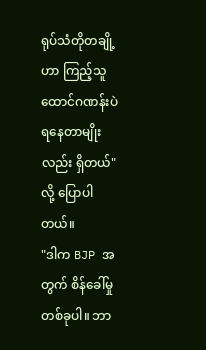ရုပ်သံတိုတချို့ဟာ ကြည့်သူ ထောင်ဂဏန်းပဲ ရနေတာမျိုးလည်း ရှိတယ်" လို့ ပြောပါတယ်။
"ဒါက BJP အတွက် စိန်ခေါ်မှုတစ်ခုပါ။ ဘာ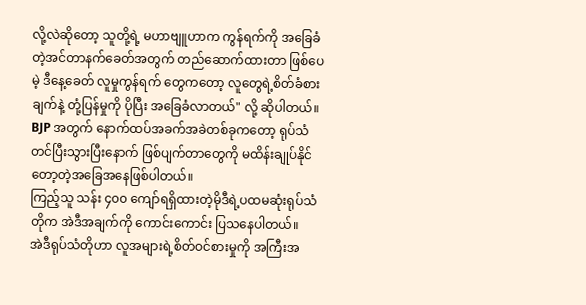လို့လဲဆိုတော့ သူတို့ရဲ့ မဟာဗျူဟာက ကွန်ရက်ကို အခြေခံတဲ့အင်တာနက်ခေတ်အတွက် တည်ဆောက်ထားတာ ဖြစ်ပေမဲ့ ဒီနေ့ခေတ် လူမှုကွန်ရက် တွေကတော့ လူတွေရဲ့စိတ်ခံစားချက်နဲ့ တုံ့ပြန်မှုကို ပိုပြီး အခြေခံလာတယ်" လို့ ဆိုပါတယ်။
BJP အတွက် နောက်ထပ်အခက်အခဲတစ်ခုကတော့ ရုပ်သံတင်ပြီးသွားပြီးနောက် ဖြစ်ပျက်တာတွေကို မထိန်းချုပ်နိုင်တော့တဲ့အခြေအနေဖြစ်ပါတယ်။
ကြည့်သူ သန်း ၄၀၀ ကျော်ရရှိထားတဲ့မိုဒီရဲ့ပထမဆုံးရုပ်သံတိုက အဲဒီအချက်ကို ကောင်းကောင်း ပြသနေပါတယ်။
အဲဒီရုပ်သံတိုဟာ လူအများရဲ့စိတ်ဝင်စားမှုကို အကြီးအ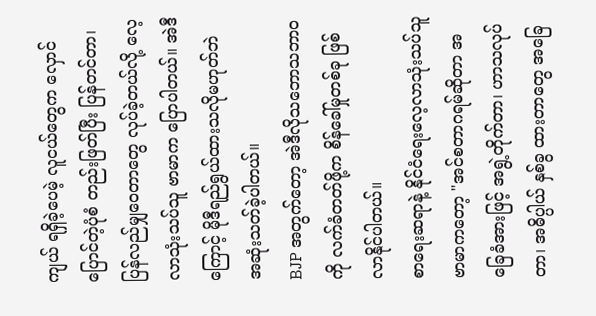ကျယ် ရရှိခဲ့ပေမဲ့ လူငယ်တွေက လှောင်ပြောင်တဲ့ပုံစံ တည်းဖြတ်ပြီး ပြန်တင်တာ၊ ပြန်လည်မျှ၀ေတာတွေ လုပ်ခဲ့တယ်လို့ လေ့လာသုံးသပ်သူ ဗာမာက ပြောပါတယ်။ အဲဒီကြောင့် မိုဒီရည်ရွယ်ထားသလိုမဟုတ်ဘဲ အဆုံးသတ်ခဲ့ပါတယ်။
BJP အတွက်တော့ အဲဒီလိုသဘောသဘာဝကို လက်ခံတတ်ဖို့က စိန်ခေါ်မှုတစ်ခု ဖြစ်လာနိုင်ပါတယ်။
စာရေးဆရာနဲ့ နိုင်ငံရေးလေ့လာသုံးသပ်သူ ဗာမာကတော့ "အင်စတာဂရမ်ဆိုတာ အခြေခံအားဖြင့် အရွဲ့တိုက်တာ၊ ဟာသလုပ်တာ၊ အဓိပ္ပါယ် နှစ်ခွ ထားတာတွေ အခြေ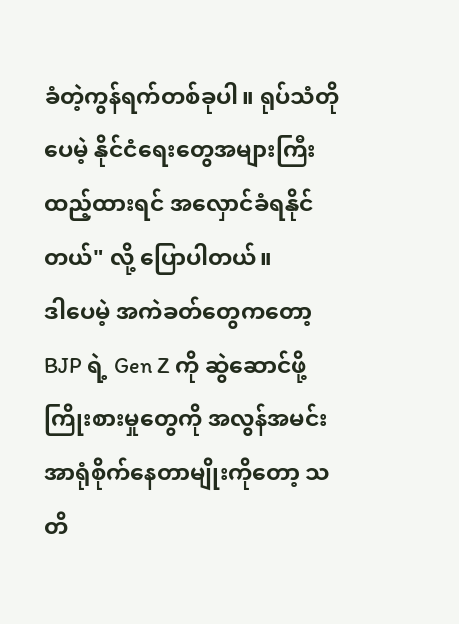ခံတဲ့ကွန်ရက်တစ်ခုပါ။ ရုပ်သံတိုပေမဲ့ နိုင်ငံရေးတွေအများကြီးထည့်ထားရင် အလှောင်ခံရနိုင်တယ်" လို့ ပြောပါတယ်။
ဒါပေမဲ့ အကဲခတ်တွေကတော့ BJP ရဲ့ Gen Z ကို ဆွဲဆောင်ဖို့ ကြိုးစားမှုတွေကို အလွန်အမင်းအာရုံစိုက်နေတာမျိုးကိုတော့ သတိ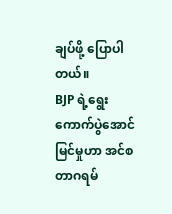ချပ်ဖို့ ပြောပါတယ်။
BJP ရဲ့ရွေးကောက်ပွဲအောင်မြင်မှုဟာ အင်စတာဂရမ်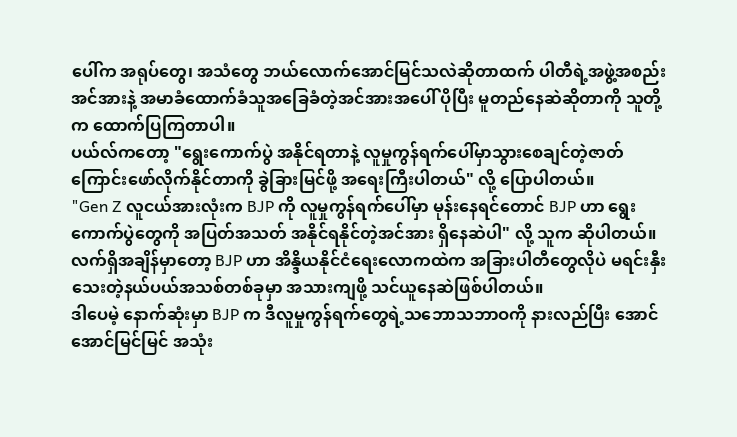ပေါ်က အရုပ်တွေ၊ အသံတွေ ဘယ်လောက်အောင်မြင်သလဲဆိုတာထက် ပါတီရဲ့အဖွဲ့အစည်းအင်အားနဲ့ အမာခံထောက်ခံသူအခြေခံတဲ့အင်အားအပေါ် ပိုပြီး မူတည်နေဆဲဆိုတာကို သူတို့က ထောက်ပြကြတာပါ။
ပယ်လ်ကတော့ "ရွေးကောက်ပွဲ အနိုင်ရတာနဲ့ လူမှုကွန်ရက်ပေါ်မှာသွားစေချင်တဲ့ဇာတ်ကြောင်းဖော်လိုက်နိုင်တာကို ခွဲခြားမြင်ဖို့ အရေးကြီးပါတယ်" လို့ ပြောပါတယ်။
"Gen Z လူငယ်အားလုံးက BJP ကို လူမှုကွန်ရက်ပေါ်မှာ မုန်းနေရင်တောင် BJP ဟာ ရွေးကောက်ပွဲတွေကို အပြတ်အသတ် အနိုင်ရနိုင်တဲ့အင်အား ရှိနေဆဲပါ" လို့ သူက ဆိုပါတယ်။
လက်ရှိအချိန်မှာတော့ BJP ဟာ အိန္ဒိယနိုင်ငံရေးလောကထဲက အခြားပါတီတွေလိုပဲ မရင်းနှီးသေးတဲ့နယ်ပယ်အသစ်တစ်ခုမှာ အသားကျဖို့ သင်ယူနေဆဲဖြစ်ပါတယ်။
ဒါပေမဲ့ နောက်ဆုံးမှာ BJP က ဒီလူမှုကွန်ရက်တွေရဲ့သဘောသဘာဝကို နားလည်ပြီး အောင်အောင်မြင်မြင် အသုံး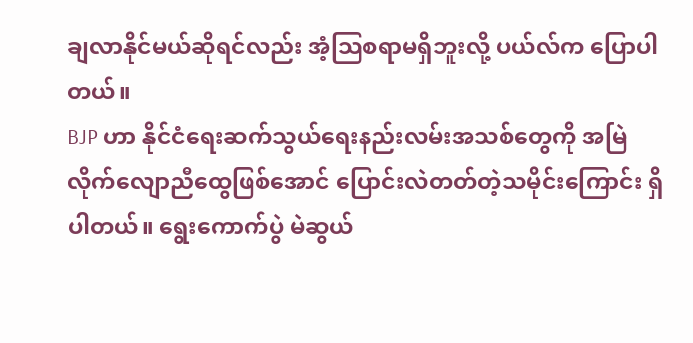ချလာနိုင်မယ်ဆိုရင်လည်း အံ့သြစရာမရှိဘူးလို့ ပယ်လ်က ပြောပါတယ်။
BJP ဟာ နိုင်ငံရေးဆက်သွယ်ရေးနည်းလမ်းအသစ်တွေကို အမြဲ လိုက်လျောညီထွေဖြစ်အောင် ပြောင်းလဲတတ်တဲ့သမိုင်းကြောင်း ရှိပါတယ်။ ရွေးကောက်ပွဲ မဲဆွယ်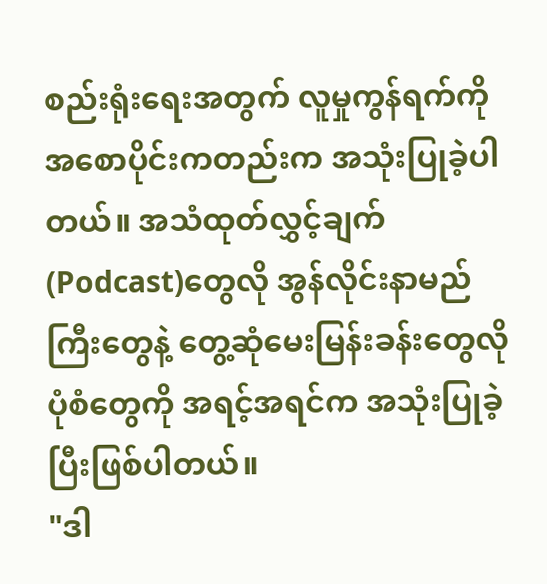စည်းရုံးရေးအတွက် လူမှုကွန်ရက်ကို အစောပိုင်းကတည်းက အသုံးပြုခဲ့ပါတယ်။ အသံထုတ်လွှင့်ချက်(Podcast)တွေလို အွန်လိုင်းနာမည်ကြီးတွေနဲ့ တွေ့ဆုံမေးမြန်းခန်းတွေလို ပုံစံတွေကို အရင့်အရင်က အသုံးပြုခဲ့ပြီးဖြစ်ပါတယ်။
"ဒါ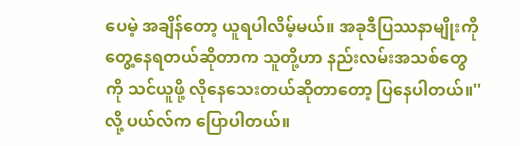ပေမဲ့ အချိန်တော့ ယူရပါလိမ့်မယ်။ အခုဒီပြဿနာမျိုးကို တွေ့နေရတယ်ဆိုတာက သူတို့ဟာ နည်းလမ်းအသစ်တွေကို သင်ယူဖို့ လိုနေသေးတယ်ဆိုတာတော့ ပြနေပါတယ်။'' လို့ ပယ်လ်က ပြောပါတယ်။